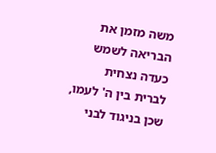משה מזמן את הבריאה לשמש כעדה נצחית לברית בין ה' לעמו, שכן בניגוד לבני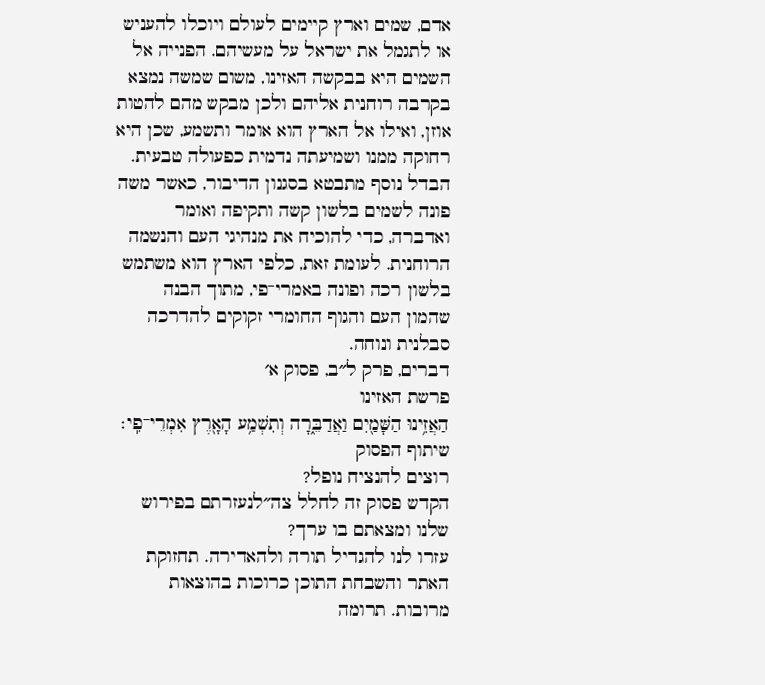אדם, שמים וארץ קיימים לעולם ויוכלו להעניש או לתגמל את ישראל על מעשיהם. הפנייה אל השמים היא בבקשה האזינו, משום שמשה נמצא בקרבה רוחנית אליהם ולכן מבקש מהם להטות אוזן, ואילו אל הארץ הוא אומר ותשמע, שכן היא רחוקה ממנו ושמיעתה נדמית כפעולה טבעית. הבדל נוסף מתבטא בסגנון הדיבור, כאשר משה פונה לשמים בלשון קשה ותקיפה ואומר ואדברה, כדי להוכיח את מנהיגי העם והנשמה הרוחנית. לעומת זאת, כלפי הארץ הוא משתמש בלשון רכה ופונה באמרי־פי, מתוך הבנה שהמון העם והגוף החומרי זקוקים להדרכה סבלנית ונוחה.
דברים, פרק ל״ב, פסוק א׳
פרשת האזינו
הַאֲזִ֥ינוּ הַשָּׁמַ֖יִם וַאֲדַבֵּ֑רָה וְתִשְׁמַ֥ע הָאָ֖רֶץ אִמְרֵי־פִֽי׃
שיתוף הפסוק
רוצים להנציח נופל?
הקדש פסוק זה לחלל צה״לנעזרתם בפירוש שלנו ומצאתם בו ערך?
עזרו לנו להגדיל תורה ולהאדירה. תחזוקת האתר והשבחת התוכן כרוכות בהוצאות מרובות. תרומה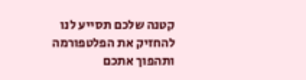קטנה שלכם תסייע לנו להחזיק את הפלטפורמה ותהפוך אתכם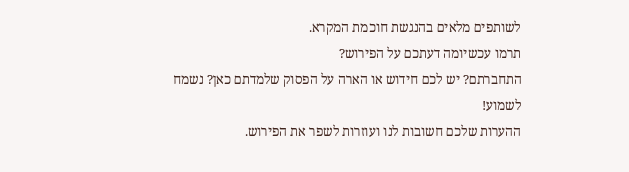לשותפים מלאים בהנגשת חוכמת המקרא.
תרמו עכשיומה דעתכם על הפירוש?
התחברתם? יש לכם חידוש או הארה על הפסוק שלמדתם כאן? נשמח לשמוע!
ההערות שלכם חשובות לנו ועוזרות לשפר את הפירוש.